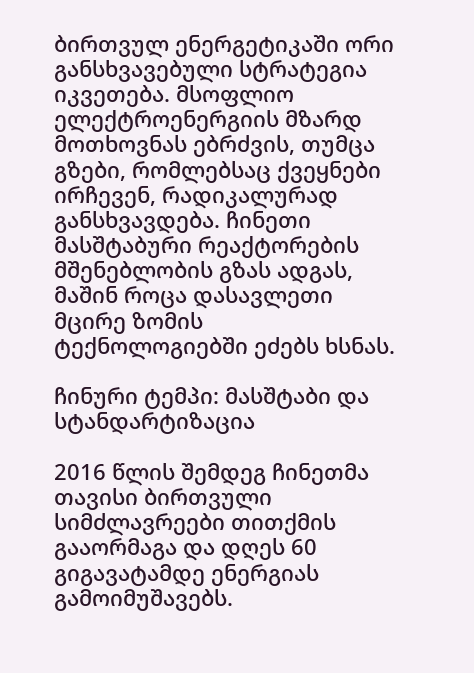ბირთვულ ენერგეტიკაში ორი განსხვავებული სტრატეგია იკვეთება. მსოფლიო ელექტროენერგიის მზარდ მოთხოვნას ებრძვის, თუმცა გზები, რომლებსაც ქვეყნები ირჩევენ, რადიკალურად განსხვავდება. ჩინეთი მასშტაბური რეაქტორების მშენებლობის გზას ადგას, მაშინ როცა დასავლეთი მცირე ზომის ტექნოლოგიებში ეძებს ხსნას.

ჩინური ტემპი: მასშტაბი და სტანდარტიზაცია

2016 წლის შემდეგ ჩინეთმა თავისი ბირთვული სიმძლავრეები თითქმის გააორმაგა და დღეს 60 გიგავატამდე ენერგიას გამოიმუშავებს.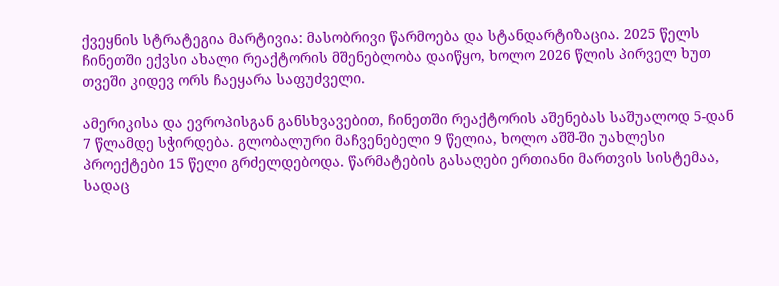ქვეყნის სტრატეგია მარტივია: მასობრივი წარმოება და სტანდარტიზაცია. 2025 წელს ჩინეთში ექვსი ახალი რეაქტორის მშენებლობა დაიწყო, ხოლო 2026 წლის პირველ ხუთ თვეში კიდევ ორს ჩაეყარა საფუძველი.

ამერიკისა და ევროპისგან განსხვავებით, ჩინეთში რეაქტორის აშენებას საშუალოდ 5-დან 7 წლამდე სჭირდება. გლობალური მაჩვენებელი 9 წელია, ხოლო აშშ-ში უახლესი პროექტები 15 წელი გრძელდებოდა. წარმატების გასაღები ერთიანი მართვის სისტემაა, სადაც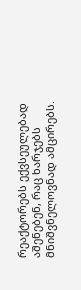რეაქტორებს ექვსეულებად აშენებენ, რაც ხარჯებს მნიშვნელოვნად ამცირებს.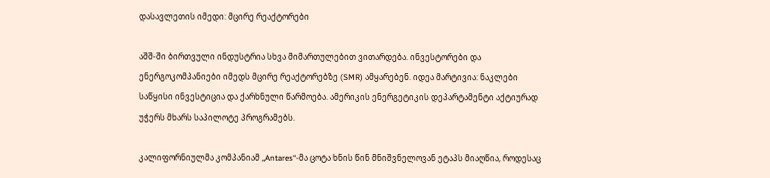დასავლეთის იმედი: მცირე რეაქტორები

აშშ-ში ბირთვული ინდუსტრია სხვა მიმართულებით ვითარდება. ინვესტორები და ენერგოკომპანიები იმედს მცირე რეაქტორებზე (SMR) ამყარებენ. იდეა მარტივია: ნაკლები საწყისი ინვესტიცია და ქარხნული წარმოება. ამერიკის ენერგეტიკის დეპარტამენტი აქტიურად უჭერს მხარს საპილოტე პროგრამებს.

კალიფორნიულმა კომპანიამ „Antares“-მა ცოტა ხნის წინ მნიშვნელოვან ეტაპს მიაღწია, როდესაც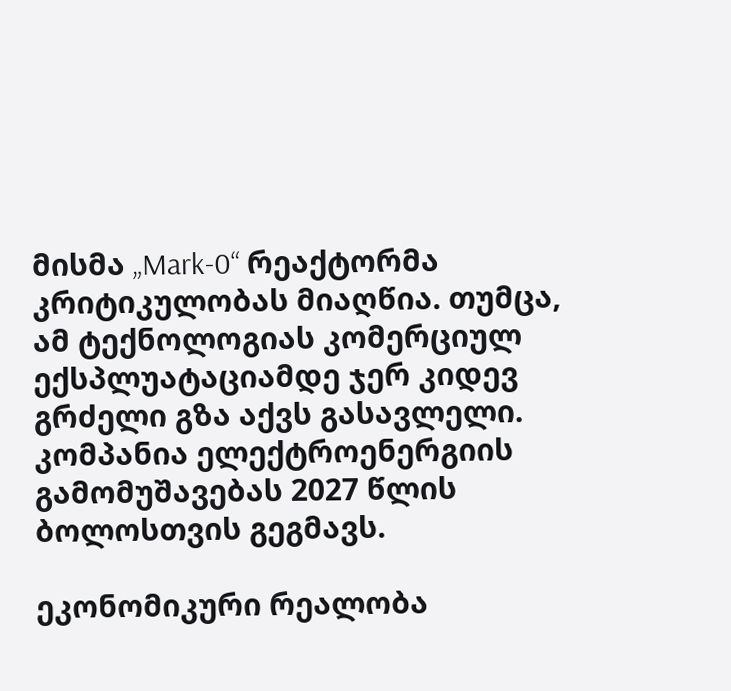მისმა „Mark-0“ რეაქტორმა კრიტიკულობას მიაღწია. თუმცა, ამ ტექნოლოგიას კომერციულ ექსპლუატაციამდე ჯერ კიდევ გრძელი გზა აქვს გასავლელი. კომპანია ელექტროენერგიის გამომუშავებას 2027 წლის ბოლოსთვის გეგმავს.

ეკონომიკური რეალობა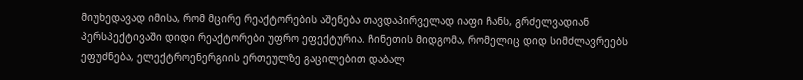მიუხედავად იმისა, რომ მცირე რეაქტორების აშენება თავდაპირველად იაფი ჩანს, გრძელვადიან პერსპექტივაში დიდი რეაქტორები უფრო ეფექტურია. ჩინეთის მიდგომა, რომელიც დიდ სიმძლავრეებს ეფუძნება, ელექტროენერგიის ერთეულზე გაცილებით დაბალ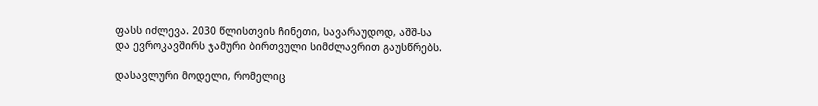ფასს იძლევა. 2030 წლისთვის ჩინეთი, სავარაუდოდ, აშშ-სა და ევროკავშირს ჯამური ბირთვული სიმძლავრით გაუსწრებს.

დასავლური მოდელი, რომელიც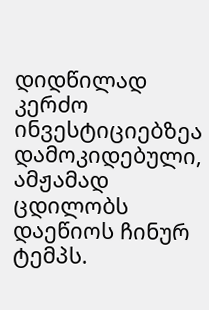დიდწილად კერძო ინვესტიციებზეა დამოკიდებული, ამჟამად ცდილობს დაეწიოს ჩინურ ტემპს.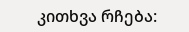კითხვა რჩება: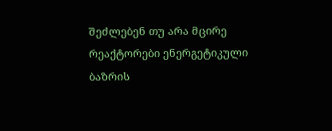შეძლებენ თუ არა მცირე რეაქტორები ენერგეტიკული ბაზრის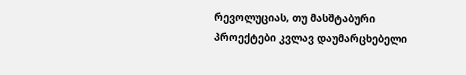რევოლუციას, თუ მასშტაბური პროექტები კვლავ დაუმარცხებელი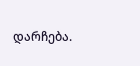დარჩება.